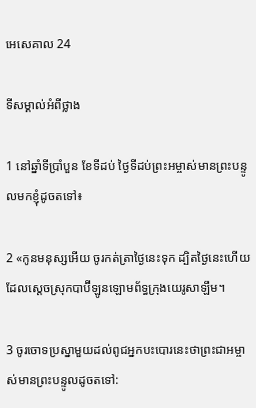អេសេ‌គាល 24

ទីសម្គាល់អំពីថ្លាង

1 នៅឆ្នាំទីប្រាំបួន ខែទីដប់ ថ្ងៃទីដប់ព្រះ‌អម្ចាស់មានព្រះ‌បន្ទូលមកខ្ញុំដូចតទៅ៖

2 «កូនមនុស្សអើយ ចូរកត់‌ត្រាថ្ងៃនេះទុក ដ្បិតថ្ងៃនេះហើយដែលស្ដេចស្រុកបាប៊ី‌ឡូនឡោម‌ព័ទ្ធក្រុងយេរូ‌សាឡឹម។

3 ចូរចោទប្រស្នាមួយដល់ពូជអ្នកបះ‌បោរនេះថាព្រះ‌ជា‌អម្ចាស់មានព្រះ‌បន្ទូលដូចតទៅ: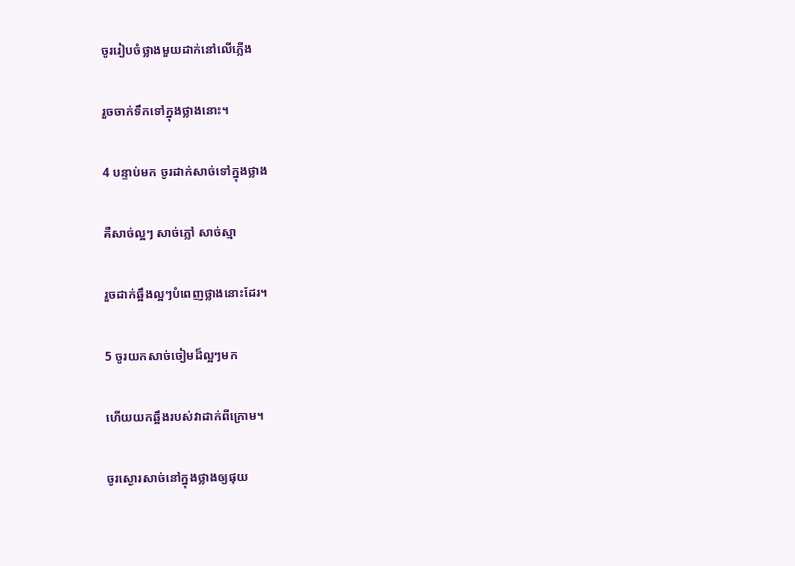ចូររៀបចំថ្លាងមួយដាក់នៅលើភ្លើង

រួចចាក់ទឹកទៅក្នុងថ្លាងនោះ។

4 បន្ទាប់មក ចូរដាក់សាច់ទៅក្នុងថ្លាង

គឺសាច់ល្អៗ សាច់ភ្លៅ សាច់ស្មា

រួចដាក់ឆ្អឹងល្អៗបំពេញថ្លាងនោះដែរ។

5 ចូរយកសាច់ចៀមដ៏ល្អៗមក

ហើយយកឆ្អឹងរបស់វាដាក់ពីក្រោម។

ចូរស្ងោរសាច់នៅក្នុងថ្លាងឲ្យផុយ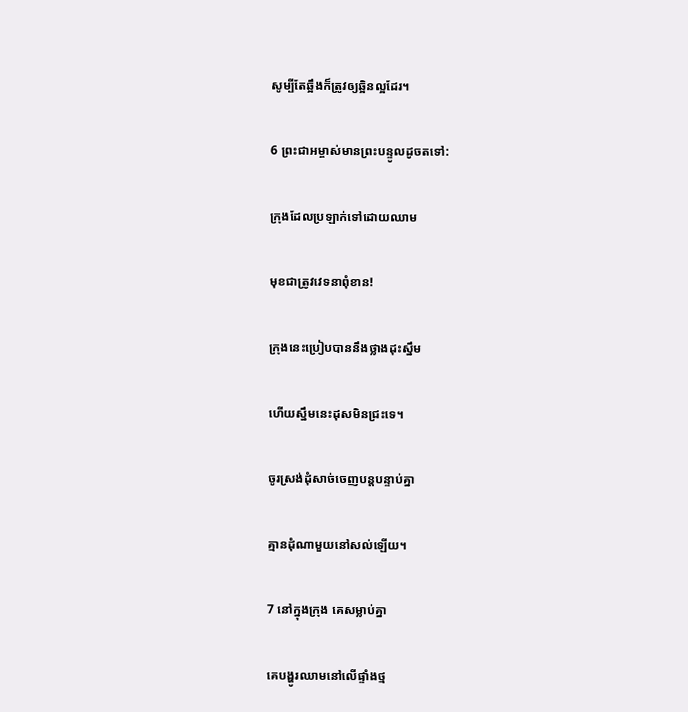សូម្បីតែឆ្អឹងក៏ត្រូវឲ្យឆ្អិនល្អដែរ។

6 ព្រះ‌ជា‌អម្ចាស់មានព្រះ‌បន្ទូលដូចតទៅ:

ក្រុងដែលប្រឡាក់ទៅដោយឈាម

មុខជាត្រូវវេទនាពុំ‌ខាន!

ក្រុងនេះប្រៀបបាននឹងថ្លាងដុះស្នឹម

ហើយស្នឹមនេះដុសមិនជ្រះទេ។

ចូរស្រង់ដុំសាច់ចេញបន្តបន្ទាប់គ្នា

គ្មានដុំណាមួយនៅសល់ឡើយ។

7 នៅក្នុងក្រុង គេសម្លាប់គ្នា

គេបង្ហូរឈាមនៅលើផ្ទាំងថ្ម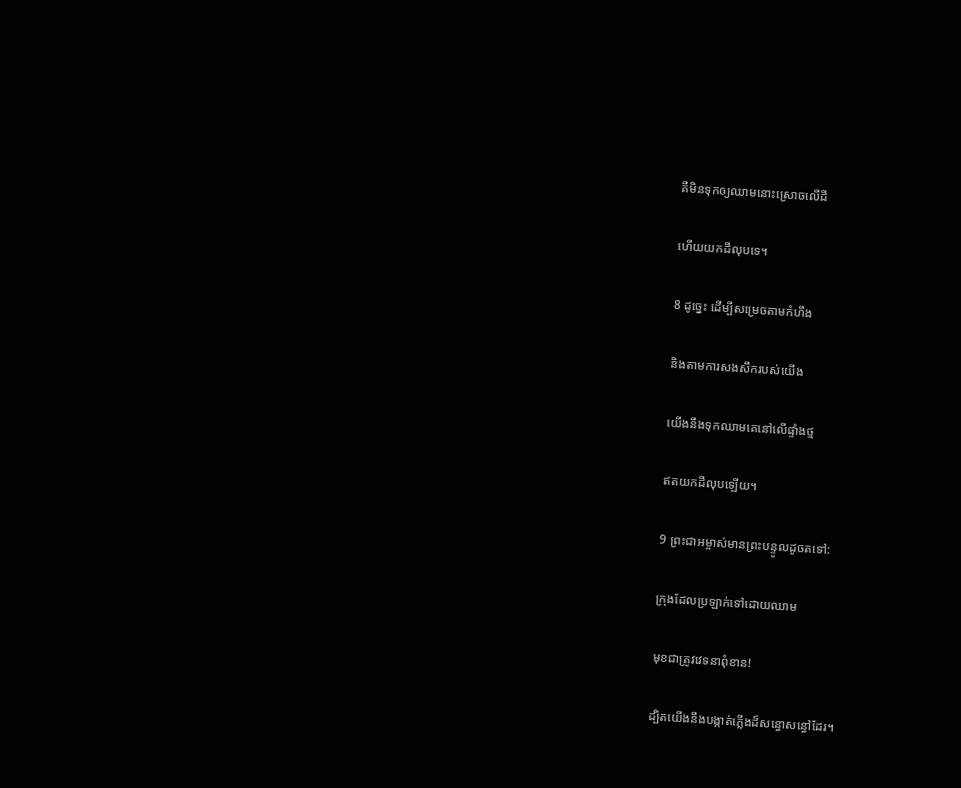គឺមិនទុកឲ្យឈាមនោះស្រោចលើដី

ហើយយកដីលុបទេ។

8 ដូច្នេះ ដើម្បីសម្រេចតាមកំហឹង

និងតាមការសង‌សឹករបស់យើង

យើងនឹងទុកឈាមគេនៅលើផ្ទាំងថ្ម

ឥតយកដីលុបឡើយ។

9 ព្រះ‌ជា‌អម្ចាស់មានព្រះ‌បន្ទូលដូចតទៅ:

ក្រុងដែលប្រឡាក់ទៅដោយឈាម

មុខជាត្រូវវេទនាពុំ‌ខាន!

ដ្បិតយើងនឹងបង្កាត់ភ្លើងដ៏សន្ធោ‌សន្ធៅដែរ។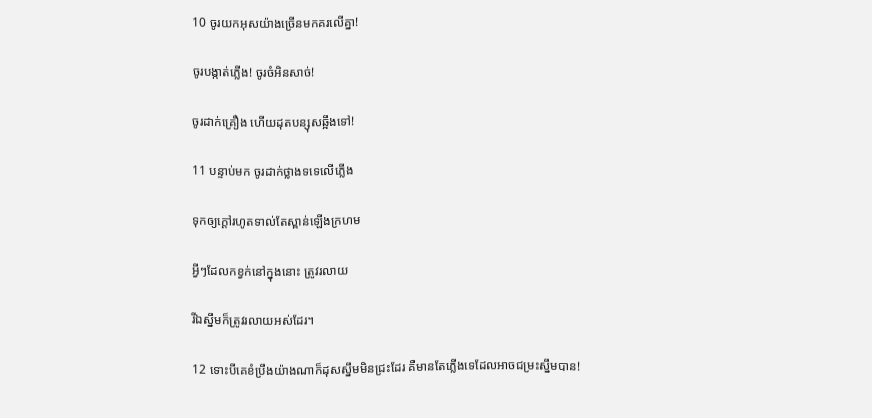10 ចូរយកអុសយ៉ាងច្រើនមកគរលើគ្នា!

ចូរបង្កាត់ភ្លើង! ចូរចំអិនសាច់!

ចូរដាក់គ្រឿង ហើយដុតបន្សុសឆ្អឹងទៅ!

11 បន្ទាប់មក ចូរដាក់ថ្លាងទទេលើភ្លើង

ទុកឲ្យក្ដៅរហូតទាល់តែស្ពាន់ឡើងក្រហម

អ្វីៗដែលកខ្វក់នៅក្នុងនោះ ត្រូវរលាយ

រីឯស្នឹមក៏ត្រូវរលាយអស់ដែរ។

12 ទោះបីគេខំប្រឹងយ៉ាងណាក៏ដុសស្នឹមមិនជ្រះដែរ គឺមានតែភ្លើងទេដែលអាចជម្រះស្នឹមបាន!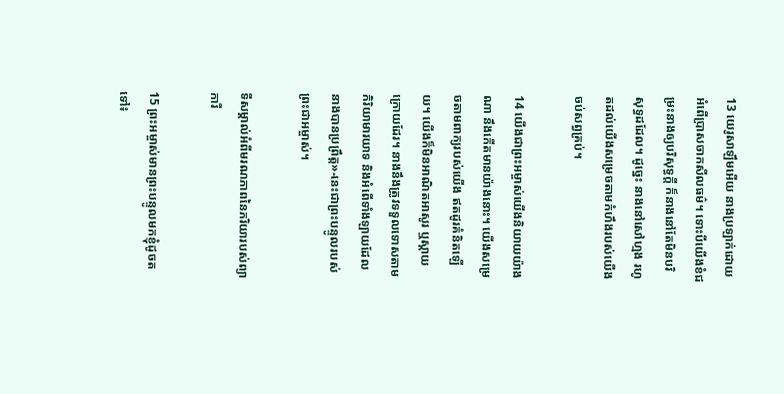13 យេរូ‌សាឡឹមអើយ នាងប្រឡាក់ដោយអំពើប្រាសចាកសីលធម៌។ ទោះបីយើងខំជម្រះនាងឲ្យបរិសុទ្ធក្ដី ក៏នាងនៅតែមិនបរិសុទ្ធដដែល។ ដូច្នេះ នាងនៅសៅហ្មង រហូតដល់យើងសម្រេចតាមកំហឹងរបស់យើងចប់សព្វគ្រប់។

14 យើងជាព្រះ‌អម្ចាស់យើងនិយាយយ៉ាងណា នឹងកើតមានយ៉ាងនោះ។ យើងសម្រេចតាមពាក្យរបស់យើង ឥតដូរគំនិតឡើយ។ យើងក៏មិនអាណិតអាសូរ ឬស្ដាយក្រោយដែរ។ នាងនឹងត្រូវទទួលទោសតាមកិរិយា‌មារយាទ និងអំពើទាំង‌ឡាយដែលនាងបានប្រព្រឹត្ត»-នេះជាព្រះ‌បន្ទូលរបស់ព្រះ‌ជា‌អម្ចាស់។

ទីសម្គាល់អំពីមរណ‌ភាពនៃភរិយារបស់ព្យាការី

15 ព្រះ‌អម្ចាស់មានព្រះ‌បន្ទូលមកខ្ញុំដូចតទៅ៖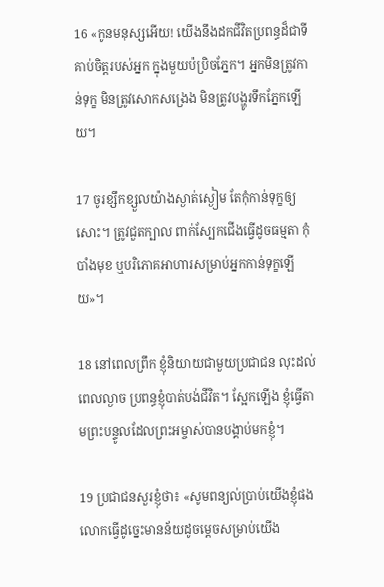16 «កូនមនុស្សអើយ! យើងនឹងដកជីវិតប្រពន្ធដ៏ជាទីគាប់ចិត្តរបស់អ្នក ក្នុងមួយប៉ប្រិចភ្នែក។ អ្នកមិនត្រូវកាន់ទុក្ខ មិនត្រូវសោកសង្រេង មិនត្រូវបង្ហូរទឹកភ្នែកឡើយ។

17 ចូរខ្សឹក‌ខ្សួលយ៉ាងស្ងាត់ស្ងៀម តែកុំកាន់ទុក្ខឲ្យសោះ។ ត្រូវជួតក្បាល ពាក់ស្បែកជើងធ្វើដូចធម្មតា កុំបាំងមុខ ឬបរិភោគអាហារសម្រាប់អ្នកកាន់ទុក្ខឡើយ»។

18 នៅពេលព្រឹក ខ្ញុំនិយាយជាមួយប្រជា‌ជន លុះដល់ពេលល្ងាច ប្រពន្ធខ្ញុំបាត់បង់ជីវិត។ ស្អែកឡើង ខ្ញុំធ្វើតាមព្រះ‌បន្ទូលដែលព្រះ‌អម្ចាស់បានបង្គាប់មកខ្ញុំ។

19 ប្រជា‌ជនសួរខ្ញុំថា៖ «សូមពន្យល់ប្រាប់យើងខ្ញុំផង លោកធ្វើដូច្នេះមានន័យដូចម្ដេចសម្រាប់យើង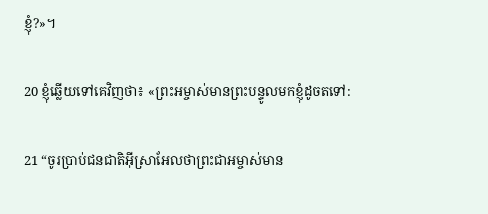ខ្ញុំ?»។

20 ខ្ញុំឆ្លើយទៅគេវិញថា៖ «ព្រះ‌អម្ចាស់មានព្រះ‌បន្ទូលមកខ្ញុំដូចតទៅ:

21 “ចូរប្រាប់ជន‌ជាតិអ៊ីស្រា‌អែលថាព្រះ‌ជា‌អម្ចាស់មាន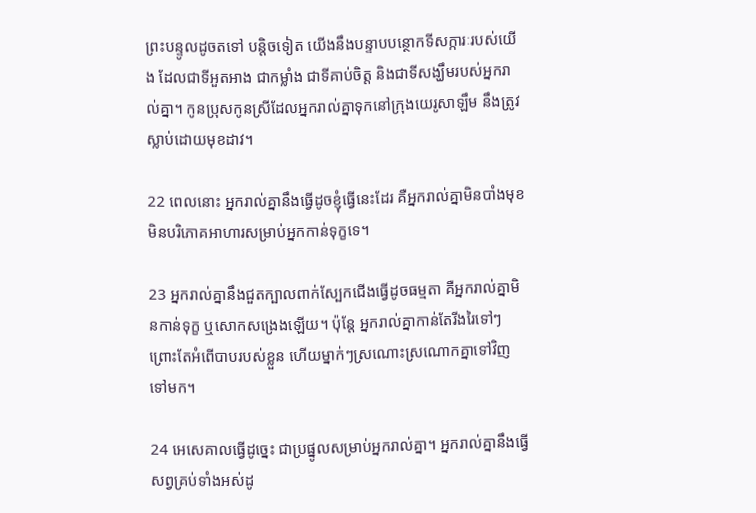ព្រះ‌បន្ទូលដូចតទៅ បន្តិចទៀត យើងនឹងបន្ទាប‌បន្ថោកទី‌សក្ការៈរបស់យើង ដែលជាទីអួត‌អាង ជាកម្លាំង ជាទីគាប់ចិត្ត និងជាទីសង្ឃឹមរបស់អ្នករាល់គ្នា។ កូនប្រុសកូនស្រីដែលអ្នករាល់គ្នាទុកនៅក្រុងយេរូ‌សាឡឹម នឹងត្រូវស្លាប់ដោយមុខដាវ។

22 ពេលនោះ អ្នករាល់គ្នានឹងធ្វើដូចខ្ញុំធ្វើនេះដែរ គឺអ្នករាល់គ្នាមិនបាំងមុខ មិនបរិភោគអាហារសម្រាប់អ្នកកាន់ទុក្ខទេ។

23 អ្នករាល់គ្នានឹងជួតក្បាលពាក់ស្បែកជើងធ្វើដូចធម្មតា គឺអ្នករាល់គ្នាមិនកាន់ទុក្ខ ឬសោកសង្រេងឡើយ។ ប៉ុន្តែ អ្នករាល់គ្នាកាន់តែរីង‌រៃទៅៗ ព្រោះតែអំពើបាបរបស់ខ្លួន ហើយម្នាក់ៗស្រណោះ‌ស្រណោកគ្នាទៅវិញទៅមក។

24 អេសេ‌គាលធ្វើដូច្នេះ ជាប្រផ្នូលសម្រាប់អ្នករាល់គ្នា។ អ្នករាល់គ្នានឹងធ្វើសព្វគ្រប់ទាំងអស់ដូ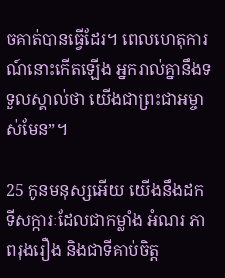ចគាត់បានធ្វើដែរ។ ពេលហេតុ‌ការណ៍នោះកើតឡើង អ្នករាល់គ្នានឹងទទួលស្គាល់ថា យើងជាព្រះ‌ជា‌អម្ចាស់មែន”។

25 កូនមនុស្សអើយ យើងនឹងដកទី‌សក្ការៈដែលជាកម្លាំង អំណរ ភាពរុងរឿង និងជាទីគាប់ចិត្ត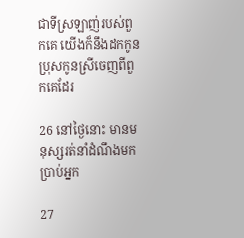ជាទីស្រឡាញ់របស់ពួកគេ យើងក៏នឹងដកកូនប្រុសកូនស្រីចេញពីពួកគេដែរ

26 នៅថ្ងៃនោះ មានមនុស្សរត់នាំដំណឹងមកប្រាប់អ្នក

27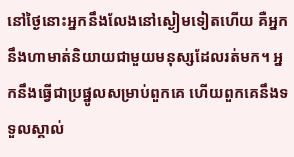នៅថ្ងៃនោះអ្នកនឹងលែងនៅស្ងៀមទៀតហើយ គឺអ្នកនឹងហាមាត់និយាយជាមួយមនុស្សដែលរត់មក។ អ្នកនឹងធ្វើជាប្រផ្នូលសម្រាប់ពួកគេ ហើយពួកគេនឹងទទួលស្គាល់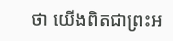ថា យើងពិតជាព្រះ‌អ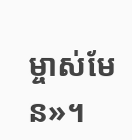ម្ចាស់មែន»។